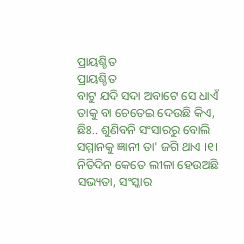ପ୍ରାୟଶ୍ଚିତ
ପ୍ରାୟଶ୍ଚିତ
ବାଟୁ ଯଦି ସଦା ଅବାଟେ ସେ ଧାଏଁ
ତାକୁ ବା ଚେତେଇ ଦେଉଛି କିଏ,
ଛିଃ.. ଶୁଣିବନି ସଂସାରରୁ ବୋଲି
ସମ୍ମାନକୁ ଜ୍ଞାନୀ ତା' ଜଗି ଥାଏ ।୧।
ନିତିଦିନ କେତେ ଲୀଳା ହେଉଅଛି
ସଭ୍ୟତା, ସଂସ୍କାର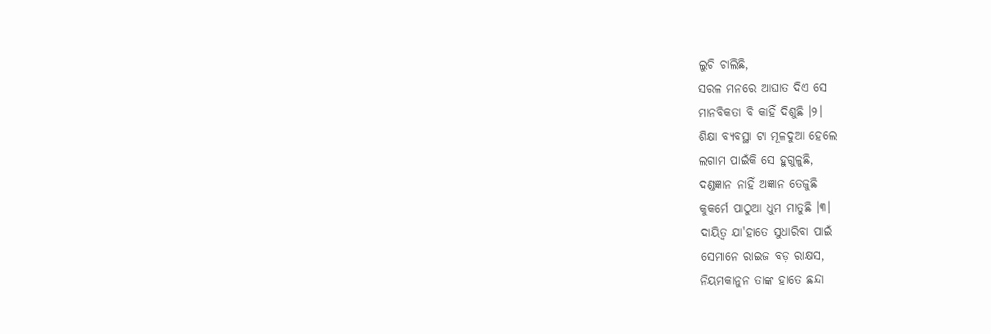ଲୁଚି ଚାଲିଛି,
ସରଳ ମନରେ ଆଘାତ ଦିଏ ସେ
ମାନବିକତା ବି କାହିଁ ଦିଶୁଛି ।୨।
ଶିକ୍ଷା ବ୍ୟବସ୍ଥା ଟା ମୂଳଦୁଆ ହେଲେ
ଲଗାମ ପାଇଁକି ସେ ହୁଗୁଳୁଛି,
ଦଣ୍ଡଜ୍ଞାନ ନାହିଁ ଅଜ୍ଞାନ ତେଜୁଛି
କୁକର୍ମେ ପାଠୁଆ ଧୁମ ମାତୁଛି ।୩।
ଦାୟିତ୍ୱ ଯା'ହାତେ ସୁଧାରିବା ପାଇଁ
ସେମାନେ ରାଇଜ ବଡ଼ ରାକ୍ଷସ,
ନିୟମକାନୁନ ତାଙ୍କ ହାତେ ଛନ୍ଦା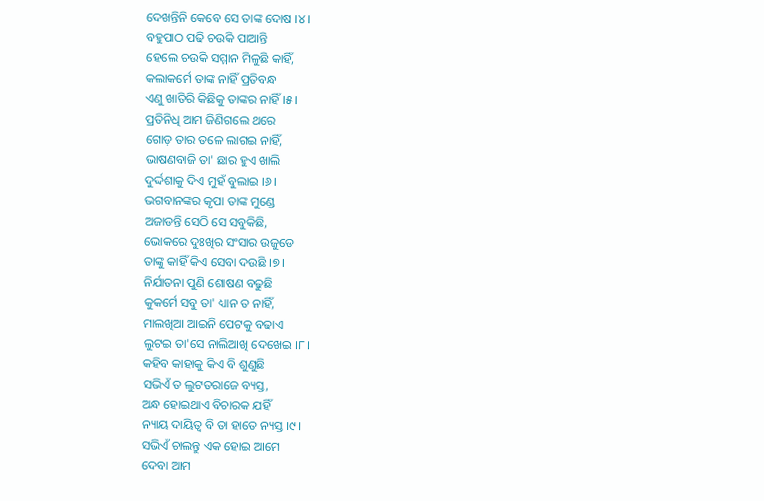ଦେଖନ୍ତିନି କେବେ ସେ ତାଙ୍କ ଦୋଷ ।୪।
ବହୁପାଠ ପଢି ଚଉକି ପାଆନ୍ତି
ହେଲେ ଚଉକି ସମ୍ମାନ ମିଳୁଛି କାହିଁ,
କଲାକର୍ମେ ତାଙ୍କ ନାହିଁ ପ୍ରତିବନ୍ଧ
ଏଣୁ ଖାତିରି କିଛିକୁ ତାଙ୍କର ନାହିଁ ।୫।
ପ୍ରତିନିଧି ଆମ ଜିଣିଗଲେ ଥରେ
ଗୋଡ଼ ତାର ତଳେ ଲାଗଇ ନାହିଁ,
ଭାଷଣବାଜି ତା' ଛାର ହୁଏ ଖାଲି
ଦୁର୍ଦ୍ଦଶାକୁ ଦିଏ ମୁହଁ ବୁଲାଇ ।୬।
ଭଗବାନଙ୍କର କୃପା ତାଙ୍କ ମୁଣ୍ଡେ
ଅଜାଡନ୍ତି ସେଠି ସେ ସବୁକିଛି,
ଭୋକରେ ଦୁଃଖିର ସଂସାର ଉଜୁଡେ
ତାଙ୍କୁ କାହିଁ କିଏ ସେବା ଦଉଛି ।୭।
ନିର୍ଯାତନା ପୁଣି ଶୋଷଣ ବଢୁଛି
କୁକର୍ମେ ସବୁ ତା' ଧ୍ୟାନ ତ ନାହିଁ,
ମାଲଖିଆ ଆଇନି ପେଟକୁ ବଢାଏ
ଲୁଟଇ ତା'ସେ ନାଲିଆଖି ଦେଖେଇ ।୮।
କହିବ କାହାକୁ କିଏ ବି ଶୁଣୁଛି
ସଭିଏଁ ତ ଲୁଟତରାଜେ ବ୍ୟସ୍ତ,
ଅନ୍ଧ ହୋଇଥାଏ ବିଚାରକ ଯହିଁ
ନ୍ୟାୟ ଦାୟିତ୍ୱ ବି ତା ହାତେ ନ୍ୟସ୍ତ ।୯।
ସଭିଏଁ ଚାଲନ୍ତୁ ଏକ ହୋଇ ଆମେ
ଦେବା ଆମ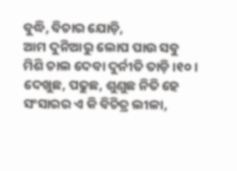ବୁଦ୍ଧି, ବିଚାର ଯୋଡ଼ି,
ଆମ ଦୁନିଆରୁ ଲୋପ ପାଉ ସବୁ
ମିଶି ଚାଲ ଦେବା ଦୁର୍ନୀତି ତାଡ଼ି ।୧୦।
ଦେଖୁଛ, ପଢୁଛ, ଶୁଣୁଛ ନିତି ହେ
ସଂସାରର ଏ କି ବିଚିତ୍ର ଲୀଳା,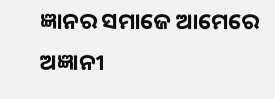ଜ୍ଞାନର ସମାଜେ ଆମେରେ ଅଜ୍ଞାନୀ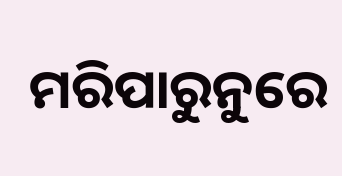ମରିପାରୁନୁରେ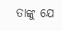ତାଙ୍କୁ ଯେ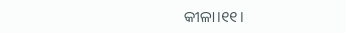କୀଳା।୧୧।